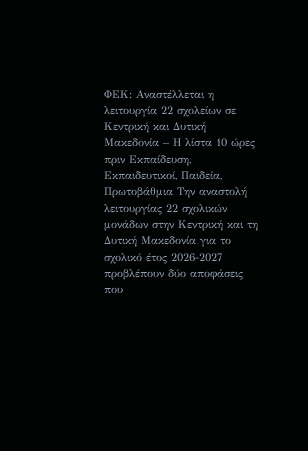ΦΕΚ: Αναστέλλεται η λειτουργία 22 σχολείων σε Κεντρική και Δυτική Μακεδονία – Η λίστα 10 ώρες πριν Εκπαίδευση, Εκπαιδευτικοί, Παιδεία, Πρωτοβάθμια Την αναστολή λειτουργίας 22 σχολικών μονάδων στην Κεντρική και τη Δυτική Μακεδονία για το σχολικό έτος 2026-2027 προβλέπουν δύο αποφάσεις που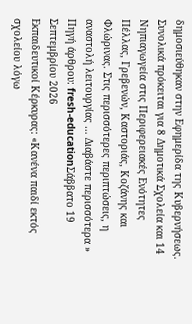δημοσιεύθηκαν στην Εφημερίδα της Κυβερνήσεως. Συνολικά πρόκειται για 8 Δημοτικά Σχολεία και 14 Νηπιαγωγεία στις Περιφερειακές Ενότητες Πέλλας, Γρεβενών, Καστοριάς, Κοζάνης και Φλώρινας. Στις περισσότερες περιπτώσεις, η αναστολή λειτουργίας … Διαβάστε περισσότερα »
Πηγή άρθρου: fresh-educationΣάββατο 19 Σεπτεμβρίου 2026
Εκπαιδευτικοί Κέρκυρας: «Κανένα παιδί εκτός σχολείου λόγω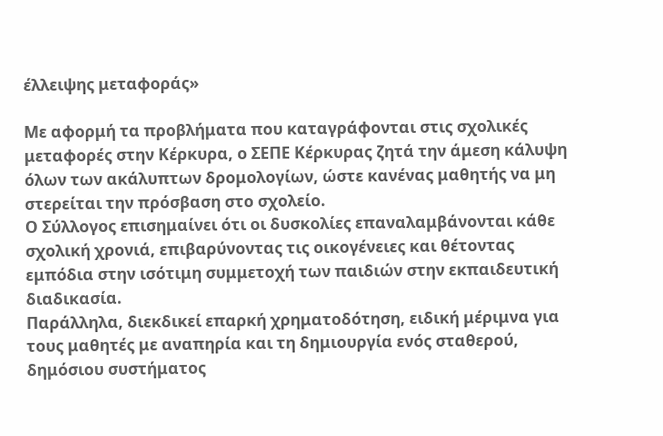έλλειψης μεταφοράς»

Με αφορμή τα προβλήματα που καταγράφονται στις σχολικές μεταφορές στην Κέρκυρα, ο ΣΕΠΕ Κέρκυρας ζητά την άμεση κάλυψη όλων των ακάλυπτων δρομολογίων, ώστε κανένας μαθητής να μη στερείται την πρόσβαση στο σχολείο.
Ο Σύλλογος επισημαίνει ότι οι δυσκολίες επαναλαμβάνονται κάθε σχολική χρονιά, επιβαρύνοντας τις οικογένειες και θέτοντας εμπόδια στην ισότιμη συμμετοχή των παιδιών στην εκπαιδευτική διαδικασία.
Παράλληλα, διεκδικεί επαρκή χρηματοδότηση, ειδική μέριμνα για τους μαθητές με αναπηρία και τη δημιουργία ενός σταθερού, δημόσιου συστήματος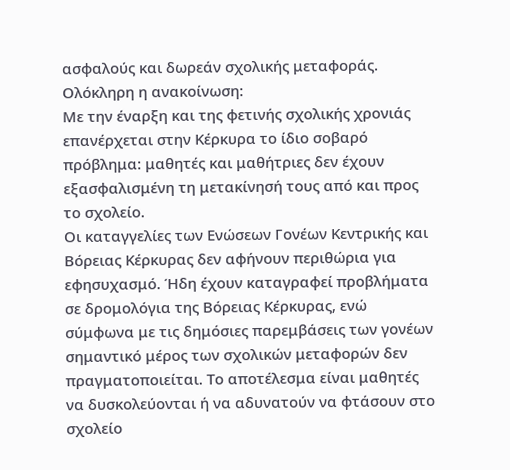ασφαλούς και δωρεάν σχολικής μεταφοράς.
Ολόκληρη η ανακοίνωση:
Με την έναρξη και της φετινής σχολικής χρονιάς επανέρχεται στην Κέρκυρα το ίδιο σοβαρό πρόβλημα: μαθητές και μαθήτριες δεν έχουν εξασφαλισμένη τη μετακίνησή τους από και προς το σχολείο.
Οι καταγγελίες των Ενώσεων Γονέων Κεντρικής και Βόρειας Κέρκυρας δεν αφήνουν περιθώρια για εφησυχασμό. Ήδη έχουν καταγραφεί προβλήματα σε δρομολόγια της Βόρειας Κέρκυρας, ενώ σύμφωνα με τις δημόσιες παρεμβάσεις των γονέων σημαντικό μέρος των σχολικών μεταφορών δεν πραγματοποιείται. Το αποτέλεσμα είναι μαθητές να δυσκολεύονται ή να αδυνατούν να φτάσουν στο σχολείο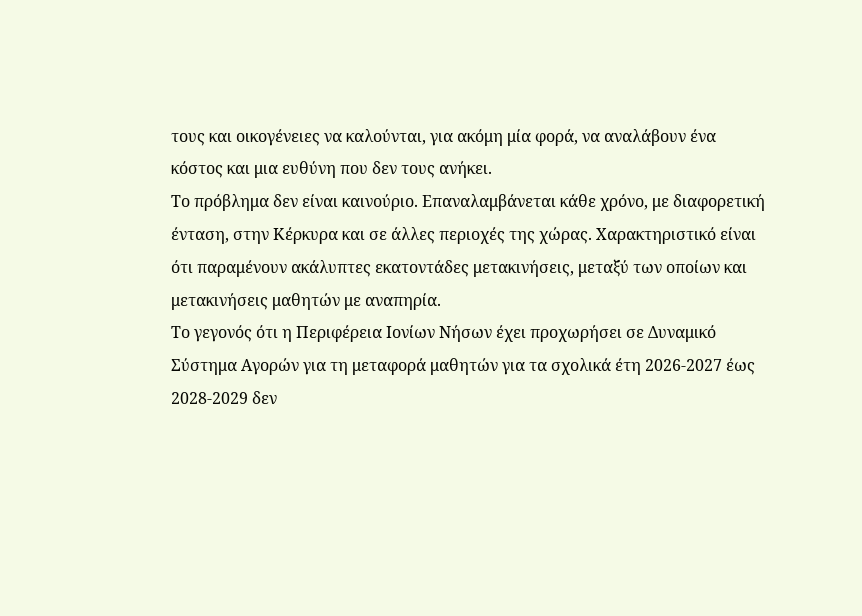τους και οικογένειες να καλούνται, για ακόμη μία φορά, να αναλάβουν ένα κόστος και μια ευθύνη που δεν τους ανήκει.
Το πρόβλημα δεν είναι καινούριο. Επαναλαμβάνεται κάθε χρόνο, με διαφορετική ένταση, στην Κέρκυρα και σε άλλες περιοχές της χώρας. Χαρακτηριστικό είναι ότι παραμένουν ακάλυπτες εκατοντάδες μετακινήσεις, μεταξύ των οποίων και μετακινήσεις μαθητών με αναπηρία.
Το γεγονός ότι η Περιφέρεια Ιονίων Νήσων έχει προχωρήσει σε Δυναμικό Σύστημα Αγορών για τη μεταφορά μαθητών για τα σχολικά έτη 2026-2027 έως 2028-2029 δεν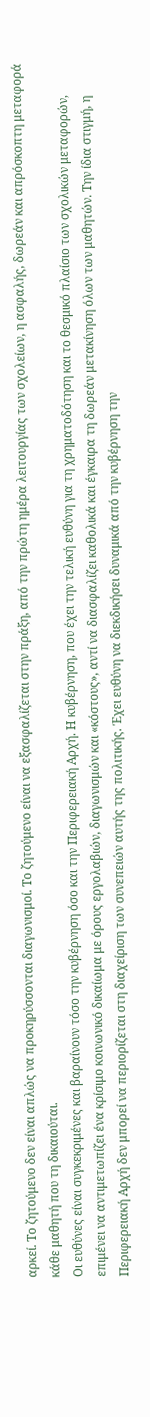αρκεί. Το ζητούμενο δεν είναι απλώς να προκηρύσσονται διαγωνισμοί. Το ζητούμενο είναι να εξασφαλίζεται στην πράξη, από την πρώτη ημέρα λειτουργίας των σχολείων, η ασφαλής, δωρεάν και απρόσκοπτη μεταφορά κάθε μαθητή που τη δικαιούται.
Οι ευθύνες είναι συγκεκριμένες και βαραίνουν τόσο την κυβέρνηση όσο και την Περιφερειακή Αρχή. Η κυβέρνηση, που έχει την τελική ευθύνη για τη χρηματοδότηση και το θεσμικό πλαίσιο των σχολικών μεταφορών, επιμένει να αντιμετωπίζει ένα κρίσιμο κοινωνικό δικαίωμα με όρους εργολαβιών, διαγωνισμών και «κόστους», αντί να διασφαλίζει καθολικά και έγκαιρα τη δωρεάν μετακίνηση όλων των μαθητών. Την ίδια στιγμή, η Περιφερειακή Αρχή δεν μπορεί να περιορίζεται στη διαχείριση των συνεπειών αυτής της πολιτικής. Έχει ευθύνη να διεκδικήσει δυναμικά από την κυβέρνηση την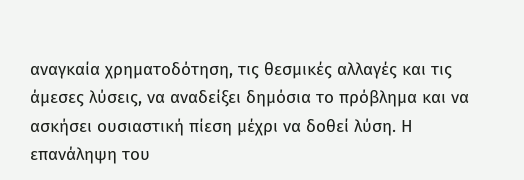αναγκαία χρηματοδότηση, τις θεσμικές αλλαγές και τις άμεσες λύσεις, να αναδείξει δημόσια το πρόβλημα και να ασκήσει ουσιαστική πίεση μέχρι να δοθεί λύση. Η επανάληψη του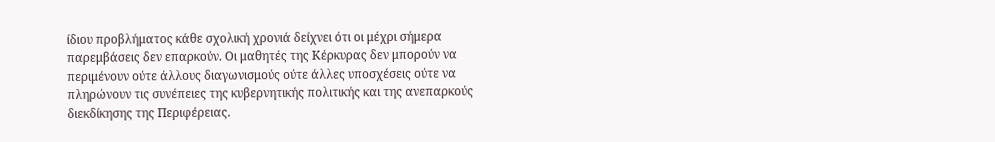ίδιου προβλήματος κάθε σχολική χρονιά δείχνει ότι οι μέχρι σήμερα παρεμβάσεις δεν επαρκούν. Οι μαθητές της Κέρκυρας δεν μπορούν να περιμένουν ούτε άλλους διαγωνισμούς ούτε άλλες υποσχέσεις ούτε να πληρώνουν τις συνέπειες της κυβερνητικής πολιτικής και της ανεπαρκούς διεκδίκησης της Περιφέρειας.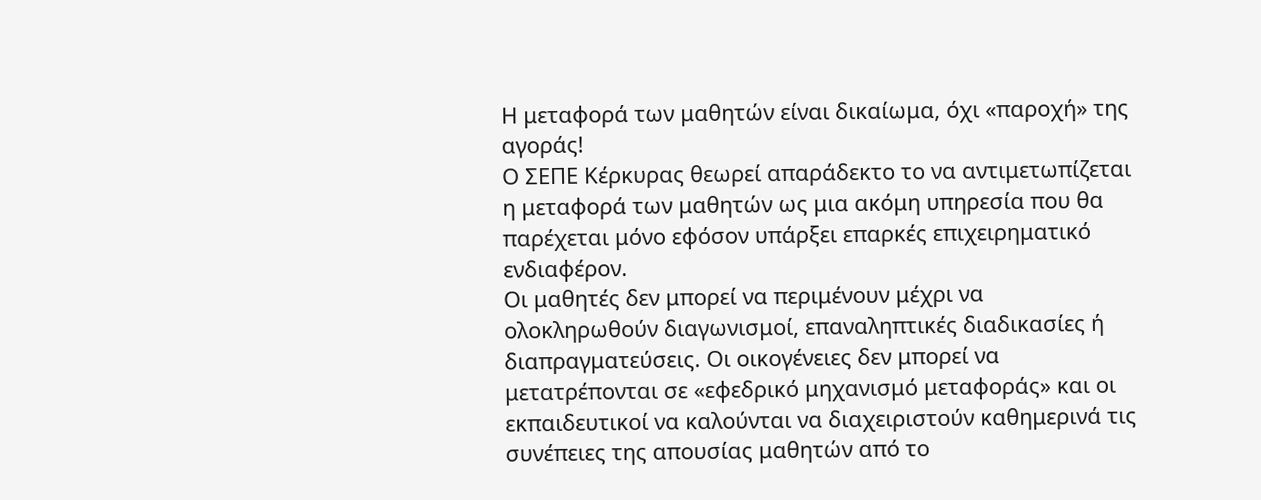Η μεταφορά των μαθητών είναι δικαίωμα, όχι «παροχή» της αγοράς!
Ο ΣΕΠΕ Κέρκυρας θεωρεί απαράδεκτο το να αντιμετωπίζεται η μεταφορά των μαθητών ως μια ακόμη υπηρεσία που θα παρέχεται μόνο εφόσον υπάρξει επαρκές επιχειρηματικό ενδιαφέρον.
Οι μαθητές δεν μπορεί να περιμένουν μέχρι να ολοκληρωθούν διαγωνισμοί, επαναληπτικές διαδικασίες ή διαπραγματεύσεις. Οι οικογένειες δεν μπορεί να μετατρέπονται σε «εφεδρικό μηχανισμό μεταφοράς» και οι εκπαιδευτικοί να καλούνται να διαχειριστούν καθημερινά τις συνέπειες της απουσίας μαθητών από το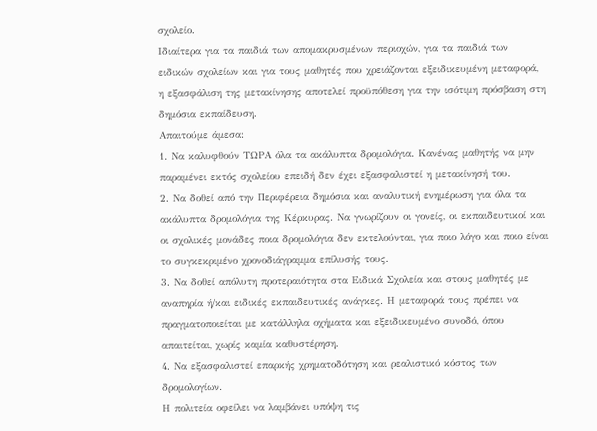σχολείο.
Ιδιαίτερα για τα παιδιά των απομακρυσμένων περιοχών, για τα παιδιά των ειδικών σχολείων και για τους μαθητές που χρειάζονται εξειδικευμένη μεταφορά, η εξασφάλιση της μετακίνησης αποτελεί προϋπόθεση για την ισότιμη πρόσβαση στη δημόσια εκπαίδευση.
Απαιτούμε άμεσα:
1. Να καλυφθούν ΤΩΡΑ όλα τα ακάλυπτα δρομολόγια. Κανένας μαθητής να μην παραμένει εκτός σχολείου επειδή δεν έχει εξασφαλιστεί η μετακίνησή του.
2. Να δοθεί από την Περιφέρεια δημόσια και αναλυτική ενημέρωση για όλα τα ακάλυπτα δρομολόγια της Κέρκυρας. Να γνωρίζουν οι γονείς, οι εκπαιδευτικοί και οι σχολικές μονάδες ποια δρομολόγια δεν εκτελούνται, για ποιο λόγο και ποιο είναι το συγκεκριμένο χρονοδιάγραμμα επίλυσής τους.
3. Να δοθεί απόλυτη προτεραιότητα στα Ειδικά Σχολεία και στους μαθητές με αναπηρία ή/και ειδικές εκπαιδευτικές ανάγκες. Η μεταφορά τους πρέπει να πραγματοποιείται με κατάλληλα οχήματα και εξειδικευμένο συνοδό, όπου απαιτείται, χωρίς καμία καθυστέρηση.
4. Να εξασφαλιστεί επαρκής χρηματοδότηση και ρεαλιστικό κόστος των δρομολογίων.
Η πολιτεία οφείλει να λαμβάνει υπόψη τις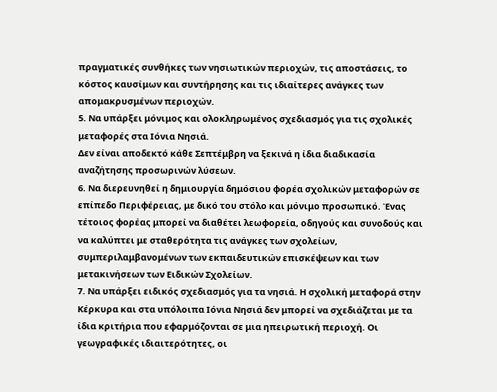πραγματικές συνθήκες των νησιωτικών περιοχών, τις αποστάσεις, το κόστος καυσίμων και συντήρησης και τις ιδιαίτερες ανάγκες των απομακρυσμένων περιοχών.
5. Να υπάρξει μόνιμος και ολοκληρωμένος σχεδιασμός για τις σχολικές μεταφορές στα Ιόνια Νησιά.
Δεν είναι αποδεκτό κάθε Σεπτέμβρη να ξεκινά η ίδια διαδικασία αναζήτησης προσωρινών λύσεων.
6. Να διερευνηθεί η δημιουργία δημόσιου φορέα σχολικών μεταφορών σε επίπεδο Περιφέρειας, με δικό του στόλο και μόνιμο προσωπικό. Ένας τέτοιος φορέας μπορεί να διαθέτει λεωφορεία, οδηγούς και συνοδούς και να καλύπτει με σταθερότητα τις ανάγκες των σχολείων, συμπεριλαμβανομένων των εκπαιδευτικών επισκέψεων και των μετακινήσεων των Ειδικών Σχολείων.
7. Να υπάρξει ειδικός σχεδιασμός για τα νησιά. Η σχολική μεταφορά στην Κέρκυρα και στα υπόλοιπα Ιόνια Νησιά δεν μπορεί να σχεδιάζεται με τα ίδια κριτήρια που εφαρμόζονται σε μια ηπειρωτική περιοχή. Οι γεωγραφικές ιδιαιτερότητες, οι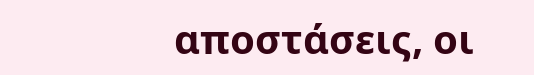αποστάσεις, οι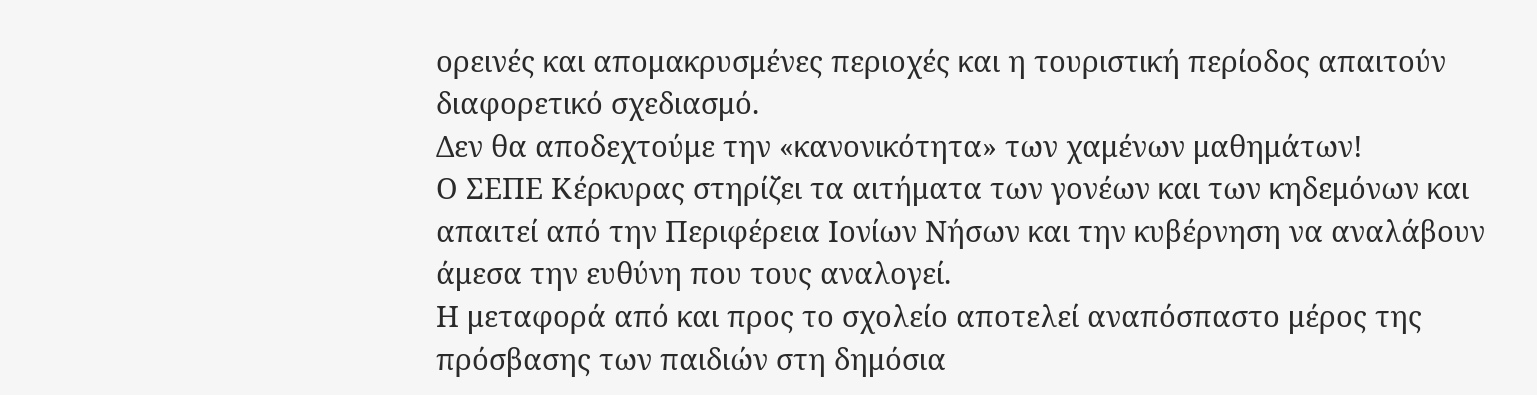ορεινές και απομακρυσμένες περιοχές και η τουριστική περίοδος απαιτούν διαφορετικό σχεδιασμό.
Δεν θα αποδεχτούμε την «κανονικότητα» των χαμένων μαθημάτων!
Ο ΣΕΠΕ Κέρκυρας στηρίζει τα αιτήματα των γονέων και των κηδεμόνων και απαιτεί από την Περιφέρεια Ιονίων Νήσων και την κυβέρνηση να αναλάβουν άμεσα την ευθύνη που τους αναλογεί.
Η μεταφορά από και προς το σχολείο αποτελεί αναπόσπαστο μέρος της πρόσβασης των παιδιών στη δημόσια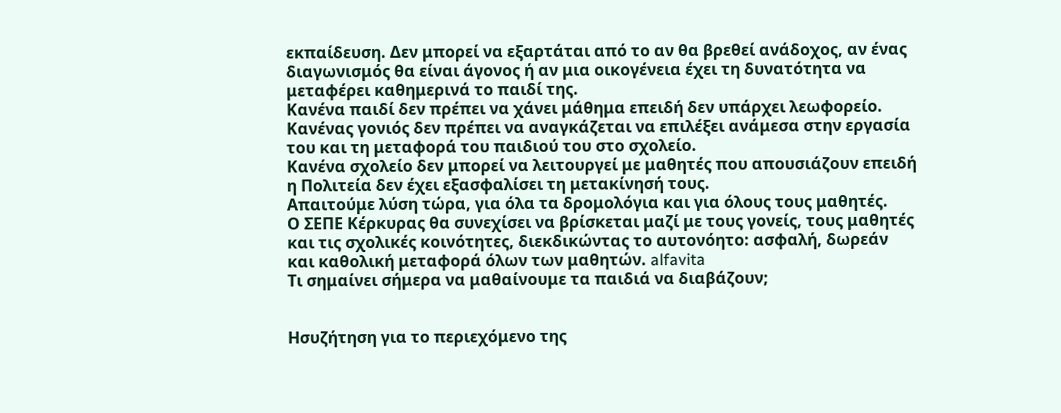εκπαίδευση. Δεν μπορεί να εξαρτάται από το αν θα βρεθεί ανάδοχος, αν ένας διαγωνισμός θα είναι άγονος ή αν μια οικογένεια έχει τη δυνατότητα να μεταφέρει καθημερινά το παιδί της.
Κανένα παιδί δεν πρέπει να χάνει μάθημα επειδή δεν υπάρχει λεωφορείο.
Κανένας γονιός δεν πρέπει να αναγκάζεται να επιλέξει ανάμεσα στην εργασία του και τη μεταφορά του παιδιού του στο σχολείο.
Κανένα σχολείο δεν μπορεί να λειτουργεί με μαθητές που απουσιάζουν επειδή η Πολιτεία δεν έχει εξασφαλίσει τη μετακίνησή τους.
Απαιτούμε λύση τώρα, για όλα τα δρομολόγια και για όλους τους μαθητές.
Ο ΣΕΠΕ Κέρκυρας θα συνεχίσει να βρίσκεται μαζί με τους γονείς, τους μαθητές και τις σχολικές κοινότητες, διεκδικώντας το αυτονόητο: ασφαλή, δωρεάν και καθολική μεταφορά όλων των μαθητών. alfavita
Τι σημαίνει σήμερα να μαθαίνουμε τα παιδιά να διαβάζουν;


Ησυζήτηση για το περιεχόμενο της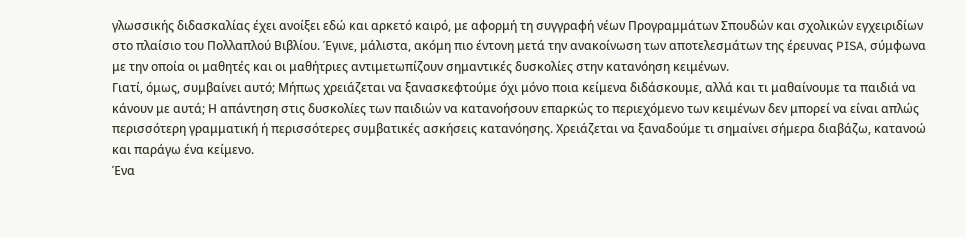γλωσσικής διδασκαλίας έχει ανοίξει εδώ και αρκετό καιρό, με αφορμή τη συγγραφή νέων Προγραμμάτων Σπουδών και σχολικών εγχειριδίων στο πλαίσιο του Πολλαπλού Βιβλίου. Έγινε, μάλιστα, ακόμη πιο έντονη μετά την ανακοίνωση των αποτελεσμάτων της έρευνας PISA, σύμφωνα με την οποία οι μαθητές και οι μαθήτριες αντιμετωπίζουν σημαντικές δυσκολίες στην κατανόηση κειμένων.
Γιατί, όμως, συμβαίνει αυτό; Μήπως χρειάζεται να ξανασκεφτούμε όχι μόνο ποια κείμενα διδάσκουμε, αλλά και τι μαθαίνουμε τα παιδιά να κάνουν με αυτά; Η απάντηση στις δυσκολίες των παιδιών να κατανοήσουν επαρκώς το περιεχόμενο των κειμένων δεν μπορεί να είναι απλώς περισσότερη γραμματική ή περισσότερες συμβατικές ασκήσεις κατανόησης. Χρειάζεται να ξαναδούμε τι σημαίνει σήμερα διαβάζω, κατανοώ και παράγω ένα κείμενο.
Ένα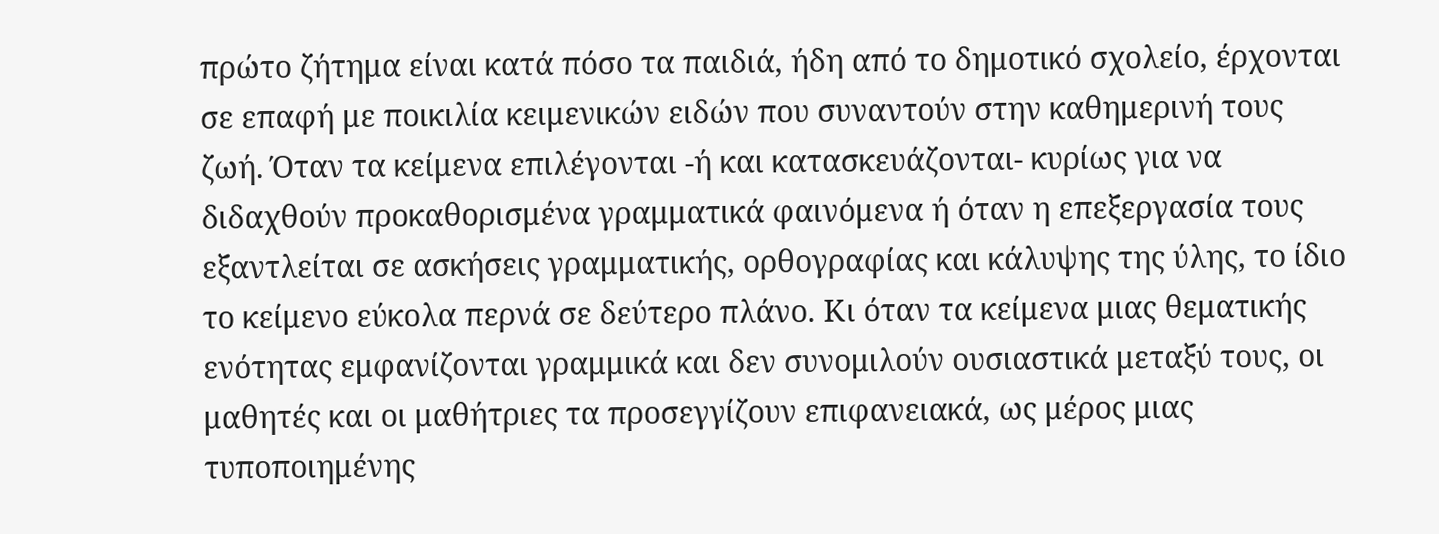πρώτο ζήτημα είναι κατά πόσο τα παιδιά, ήδη από το δημοτικό σχολείο, έρχονται σε επαφή με ποικιλία κειμενικών ειδών που συναντούν στην καθημερινή τους ζωή. Όταν τα κείμενα επιλέγονται -ή και κατασκευάζονται- κυρίως για να διδαχθούν προκαθορισμένα γραμματικά φαινόμενα ή όταν η επεξεργασία τους εξαντλείται σε ασκήσεις γραμματικής, ορθογραφίας και κάλυψης της ύλης, το ίδιο το κείμενο εύκολα περνά σε δεύτερο πλάνο. Κι όταν τα κείμενα μιας θεματικής ενότητας εμφανίζονται γραμμικά και δεν συνομιλούν ουσιαστικά μεταξύ τους, οι μαθητές και οι μαθήτριες τα προσεγγίζουν επιφανειακά, ως μέρος μιας τυποποιημένης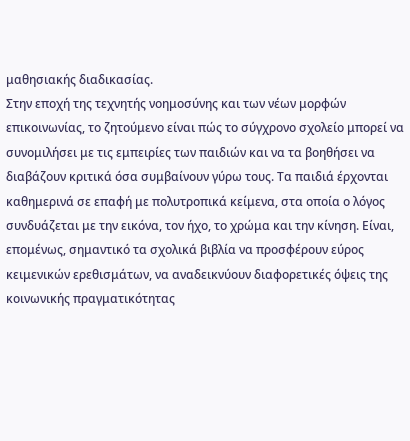μαθησιακής διαδικασίας.
Στην εποχή της τεχνητής νοημοσύνης και των νέων μορφών επικοινωνίας, το ζητούμενο είναι πώς το σύγχρονο σχολείο μπορεί να συνομιλήσει με τις εμπειρίες των παιδιών και να τα βοηθήσει να διαβάζουν κριτικά όσα συμβαίνουν γύρω τους. Τα παιδιά έρχονται καθημερινά σε επαφή με πολυτροπικά κείμενα, στα οποία ο λόγος συνδυάζεται με την εικόνα, τον ήχο, το χρώμα και την κίνηση. Είναι, επομένως, σημαντικό τα σχολικά βιβλία να προσφέρουν εύρος κειμενικών ερεθισμάτων, να αναδεικνύουν διαφορετικές όψεις της κοινωνικής πραγματικότητας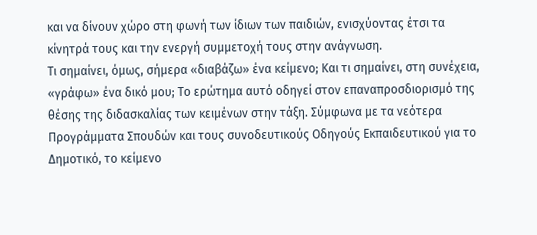και να δίνουν χώρο στη φωνή των ίδιων των παιδιών, ενισχύοντας έτσι τα κίνητρά τους και την ενεργή συμμετοχή τους στην ανάγνωση.
Τι σημαίνει, όμως, σήμερα «διαβάζω» ένα κείμενο; Και τι σημαίνει, στη συνέχεια, «γράφω» ένα δικό μου; Το ερώτημα αυτό οδηγεί στον επαναπροσδιορισμό της θέσης της διδασκαλίας των κειμένων στην τάξη. Σύμφωνα με τα νεότερα Προγράμματα Σπουδών και τους συνοδευτικούς Οδηγούς Εκπαιδευτικού για το Δημοτικό, το κείμενο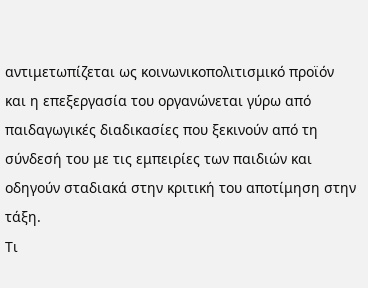αντιμετωπίζεται ως κοινωνικοπολιτισμικό προϊόν και η επεξεργασία του οργανώνεται γύρω από παιδαγωγικές διαδικασίες που ξεκινούν από τη σύνδεσή του με τις εμπειρίες των παιδιών και οδηγούν σταδιακά στην κριτική του αποτίμηση στην τάξη.
Τι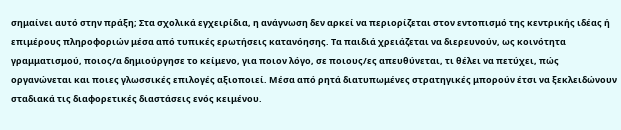σημαίνει αυτό στην πράξη; Στα σχολικά εγχειρίδια, η ανάγνωση δεν αρκεί να περιορίζεται στον εντοπισμό της κεντρικής ιδέας ή επιμέρους πληροφοριών μέσα από τυπικές ερωτήσεις κατανόησης. Τα παιδιά χρειάζεται να διερευνούν, ως κοινότητα γραμματισμού, ποιος/α δημιούργησε το κείμενο, για ποιον λόγο, σε ποιους/ες απευθύνεται, τι θέλει να πετύχει, πώς οργανώνεται και ποιες γλωσσικές επιλογές αξιοποιεί. Μέσα από ρητά διατυπωμένες στρατηγικές μπορούν έτσι να ξεκλειδώνουν σταδιακά τις διαφορετικές διαστάσεις ενός κειμένου.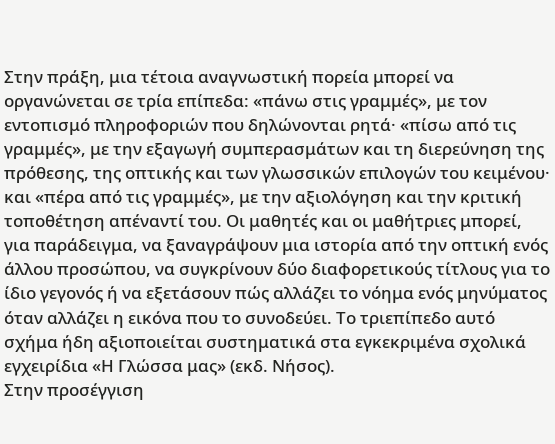Στην πράξη, μια τέτοια αναγνωστική πορεία μπορεί να οργανώνεται σε τρία επίπεδα: «πάνω στις γραμμές», με τον εντοπισμό πληροφοριών που δηλώνονται ρητά· «πίσω από τις γραμμές», με την εξαγωγή συμπερασμάτων και τη διερεύνηση της πρόθεσης, της οπτικής και των γλωσσικών επιλογών του κειμένου· και «πέρα από τις γραμμές», με την αξιολόγηση και την κριτική τοποθέτηση απέναντί του. Οι μαθητές και οι μαθήτριες μπορεί, για παράδειγμα, να ξαναγράψουν μια ιστορία από την οπτική ενός άλλου προσώπου, να συγκρίνουν δύο διαφορετικούς τίτλους για το ίδιο γεγονός ή να εξετάσουν πώς αλλάζει το νόημα ενός μηνύματος όταν αλλάζει η εικόνα που το συνοδεύει. Το τριεπίπεδο αυτό σχήμα ήδη αξιοποιείται συστηματικά στα εγκεκριμένα σχολικά εγχειρίδια «Η Γλώσσα μας» (εκδ. Νήσος).
Στην προσέγγιση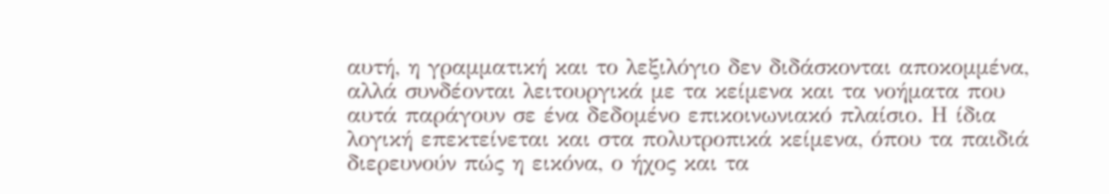αυτή, η γραμματική και το λεξιλόγιο δεν διδάσκονται αποκομμένα, αλλά συνδέονται λειτουργικά με τα κείμενα και τα νοήματα που αυτά παράγουν σε ένα δεδομένο επικοινωνιακό πλαίσιο. Η ίδια λογική επεκτείνεται και στα πολυτροπικά κείμενα, όπου τα παιδιά διερευνούν πώς η εικόνα, ο ήχος και τα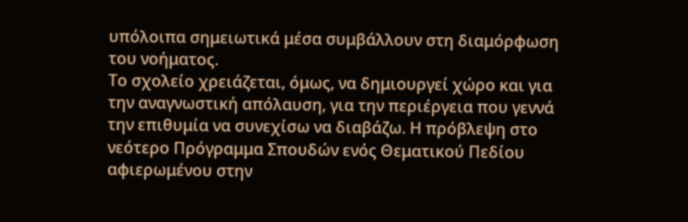υπόλοιπα σημειωτικά μέσα συμβάλλουν στη διαμόρφωση του νοήματος.
Το σχολείο χρειάζεται, όμως, να δημιουργεί χώρο και για την αναγνωστική απόλαυση, για την περιέργεια που γεννά την επιθυμία να συνεχίσω να διαβάζω. Η πρόβλεψη στο νεότερο Πρόγραμμα Σπουδών ενός Θεματικού Πεδίου αφιερωμένου στην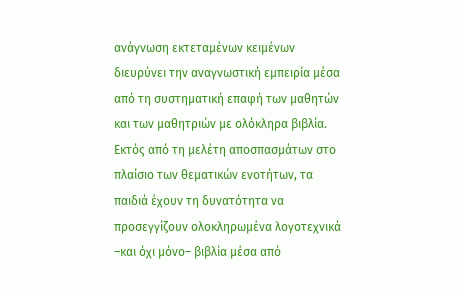ανάγνωση εκτεταμένων κειμένων διευρύνει την αναγνωστική εμπειρία μέσα από τη συστηματική επαφή των μαθητών και των μαθητριών με ολόκληρα βιβλία. Εκτός από τη μελέτη αποσπασμάτων στο πλαίσιο των θεματικών ενοτήτων, τα παιδιά έχουν τη δυνατότητα να προσεγγίζουν ολοκληρωμένα λογοτεχνικά –και όχι μόνο– βιβλία μέσα από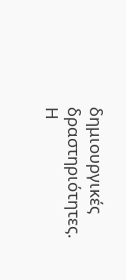δημιουργικές δραστηριότητες. Η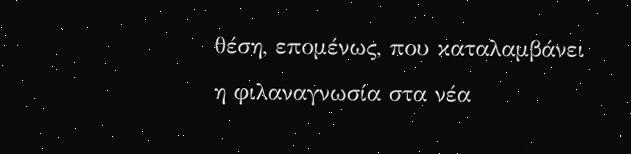θέση, επομένως, που καταλαμβάνει η φιλαναγνωσία στα νέα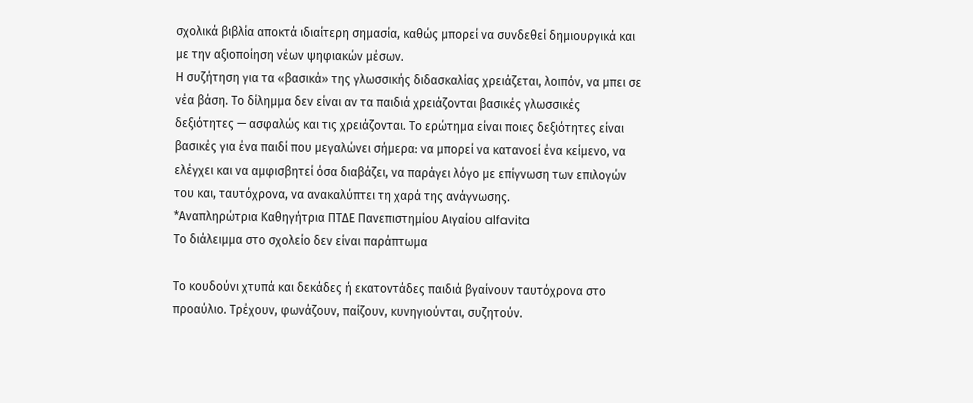σχολικά βιβλία αποκτά ιδιαίτερη σημασία, καθώς μπορεί να συνδεθεί δημιουργικά και με την αξιοποίηση νέων ψηφιακών μέσων.
Η συζήτηση για τα «βασικά» της γλωσσικής διδασκαλίας χρειάζεται, λοιπόν, να μπει σε νέα βάση. Το δίλημμα δεν είναι αν τα παιδιά χρειάζονται βασικές γλωσσικές δεξιότητες — ασφαλώς και τις χρειάζονται. Το ερώτημα είναι ποιες δεξιότητες είναι βασικές για ένα παιδί που μεγαλώνει σήμερα: να μπορεί να κατανοεί ένα κείμενο, να ελέγχει και να αμφισβητεί όσα διαβάζει, να παράγει λόγο με επίγνωση των επιλογών του και, ταυτόχρονα, να ανακαλύπτει τη χαρά της ανάγνωσης.
*Αναπληρώτρια Καθηγήτρια ΠΤΔΕ Πανεπιστημίου Αιγαίου alfavita
Το διάλειμμα στο σχολείο δεν είναι παράπτωμα

Το κουδούνι χτυπά και δεκάδες ή εκατοντάδες παιδιά βγαίνουν ταυτόχρονα στο προαύλιο. Τρέχουν, φωνάζουν, παίζουν, κυνηγιούνται, συζητούν.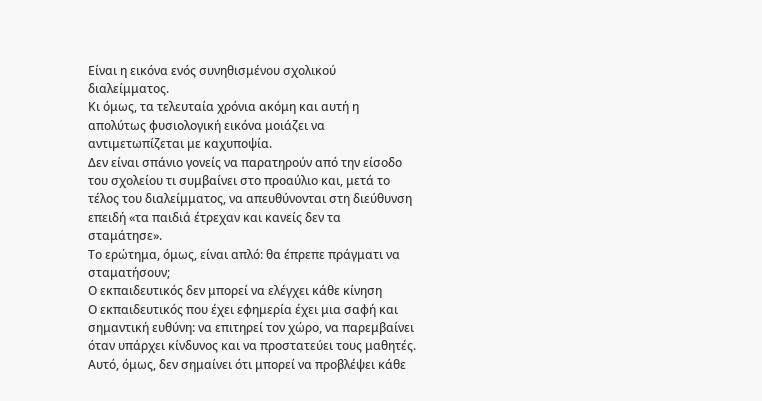Είναι η εικόνα ενός συνηθισμένου σχολικού διαλείμματος.
Κι όμως, τα τελευταία χρόνια ακόμη και αυτή η απολύτως φυσιολογική εικόνα μοιάζει να αντιμετωπίζεται με καχυποψία.
Δεν είναι σπάνιο γονείς να παρατηρούν από την είσοδο του σχολείου τι συμβαίνει στο προαύλιο και, μετά το τέλος του διαλείμματος, να απευθύνονται στη διεύθυνση επειδή «τα παιδιά έτρεχαν και κανείς δεν τα σταμάτησε».
Το ερώτημα, όμως, είναι απλό: θα έπρεπε πράγματι να σταματήσουν;
Ο εκπαιδευτικός δεν μπορεί να ελέγχει κάθε κίνηση
Ο εκπαιδευτικός που έχει εφημερία έχει μια σαφή και σημαντική ευθύνη: να επιτηρεί τον χώρο, να παρεμβαίνει όταν υπάρχει κίνδυνος και να προστατεύει τους μαθητές.
Αυτό, όμως, δεν σημαίνει ότι μπορεί να προβλέψει κάθε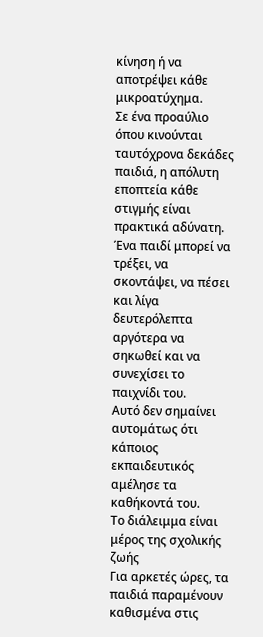κίνηση ή να αποτρέψει κάθε μικροατύχημα.
Σε ένα προαύλιο όπου κινούνται ταυτόχρονα δεκάδες παιδιά, η απόλυτη εποπτεία κάθε στιγμής είναι πρακτικά αδύνατη.
Ένα παιδί μπορεί να τρέξει, να σκοντάψει, να πέσει και λίγα δευτερόλεπτα αργότερα να σηκωθεί και να συνεχίσει το παιχνίδι του.
Αυτό δεν σημαίνει αυτομάτως ότι κάποιος εκπαιδευτικός αμέλησε τα καθήκοντά του.
Το διάλειμμα είναι μέρος της σχολικής ζωής
Για αρκετές ώρες, τα παιδιά παραμένουν καθισμένα στις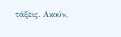τάξεις. Ακούν,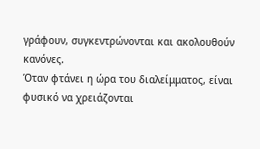γράφουν, συγκεντρώνονται και ακολουθούν κανόνες.
Όταν φτάνει η ώρα του διαλείμματος, είναι φυσικό να χρειάζονται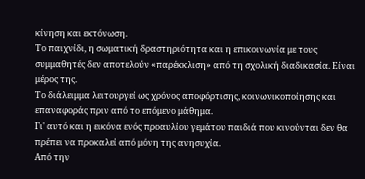κίνηση και εκτόνωση.
Το παιχνίδι, η σωματική δραστηριότητα και η επικοινωνία με τους συμμαθητές δεν αποτελούν «παρέκκλιση» από τη σχολική διαδικασία. Είναι μέρος της.
Το διάλειμμα λειτουργεί ως χρόνος αποφόρτισης, κοινωνικοποίησης και επαναφοράς πριν από το επόμενο μάθημα.
Γι' αυτό και η εικόνα ενός προαυλίου γεμάτου παιδιά που κινούνται δεν θα πρέπει να προκαλεί από μόνη της ανησυχία.
Από την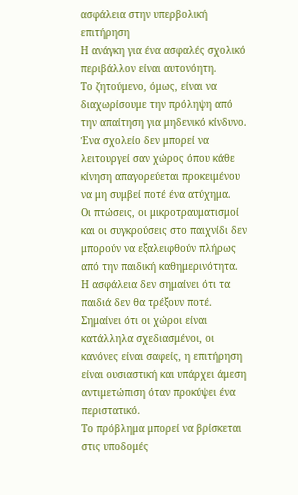ασφάλεια στην υπερβολική επιτήρηση
Η ανάγκη για ένα ασφαλές σχολικό περιβάλλον είναι αυτονόητη.
Το ζητούμενο, όμως, είναι να διαχωρίσουμε την πρόληψη από την απαίτηση για μηδενικό κίνδυνο.
Ένα σχολείο δεν μπορεί να λειτουργεί σαν χώρος όπου κάθε κίνηση απαγορεύεται προκειμένου να μη συμβεί ποτέ ένα ατύχημα.
Οι πτώσεις, οι μικροτραυματισμοί και οι συγκρούσεις στο παιχνίδι δεν μπορούν να εξαλειφθούν πλήρως από την παιδική καθημερινότητα.
Η ασφάλεια δεν σημαίνει ότι τα παιδιά δεν θα τρέξουν ποτέ.
Σημαίνει ότι οι χώροι είναι κατάλληλα σχεδιασμένοι, οι κανόνες είναι σαφείς, η επιτήρηση είναι ουσιαστική και υπάρχει άμεση αντιμετώπιση όταν προκύψει ένα περιστατικό.
Το πρόβλημα μπορεί να βρίσκεται στις υποδομές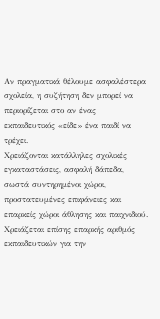Αν πραγματικά θέλουμε ασφαλέστερα σχολεία, η συζήτηση δεν μπορεί να περιορίζεται στο αν ένας εκπαιδευτικός «είδε» ένα παιδί να τρέχει.
Χρειάζονται κατάλληλες σχολικές εγκαταστάσεις, ασφαλή δάπεδα, σωστά συντηρημένοι χώροι, προστατευμένες επιφάνειες και επαρκείς χώροι άθλησης και παιχνιδιού.
Χρειάζεται επίσης επαρκής αριθμός εκπαιδευτικών για την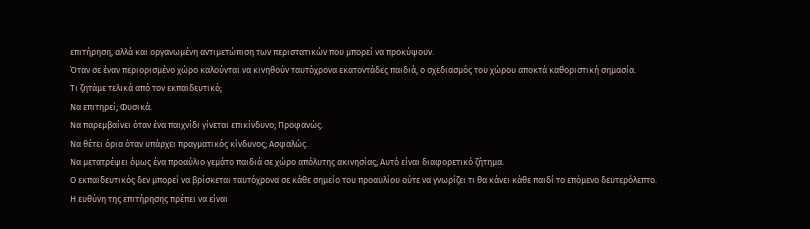επιτήρηση, αλλά και οργανωμένη αντιμετώπιση των περιστατικών που μπορεί να προκύψουν.
Όταν σε έναν περιορισμένο χώρο καλούνται να κινηθούν ταυτόχρονα εκατοντάδες παιδιά, ο σχεδιασμός του χώρου αποκτά καθοριστική σημασία.
Τι ζητάμε τελικά από τον εκπαιδευτικό;
Να επιτηρεί; Φυσικά.
Να παρεμβαίνει όταν ένα παιχνίδι γίνεται επικίνδυνο; Προφανώς.
Να θέτει όρια όταν υπάρχει πραγματικός κίνδυνος; Ασφαλώς.
Να μετατρέψει όμως ένα προαύλιο γεμάτο παιδιά σε χώρο απόλυτης ακινησίας; Αυτό είναι διαφορετικό ζήτημα.
Ο εκπαιδευτικός δεν μπορεί να βρίσκεται ταυτόχρονα σε κάθε σημείο του προαυλίου ούτε να γνωρίζει τι θα κάνει κάθε παιδί το επόμενο δευτερόλεπτο.
Η ευθύνη της επιτήρησης πρέπει να είναι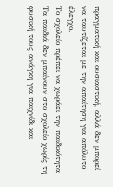πραγματική και ουσιαστική, αλλά δεν μπορεί να ταυτίζεται με την απαίτηση για απόλυτο έλεγχο.
Το σχολείο πρέπει να χωράει την παιδικότητα
Τα παιδιά δεν μπαίνουν στο σχολείο χωρίς τη φυσική τους ανάγκη για παιχνίδι και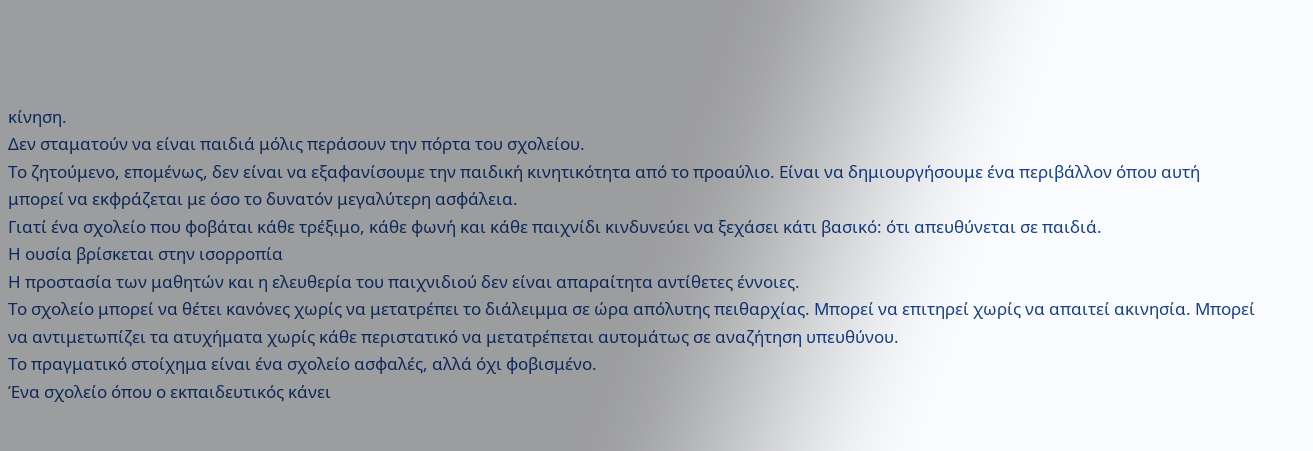κίνηση.
Δεν σταματούν να είναι παιδιά μόλις περάσουν την πόρτα του σχολείου.
Το ζητούμενο, επομένως, δεν είναι να εξαφανίσουμε την παιδική κινητικότητα από το προαύλιο. Είναι να δημιουργήσουμε ένα περιβάλλον όπου αυτή μπορεί να εκφράζεται με όσο το δυνατόν μεγαλύτερη ασφάλεια.
Γιατί ένα σχολείο που φοβάται κάθε τρέξιμο, κάθε φωνή και κάθε παιχνίδι κινδυνεύει να ξεχάσει κάτι βασικό: ότι απευθύνεται σε παιδιά.
Η ουσία βρίσκεται στην ισορροπία
Η προστασία των μαθητών και η ελευθερία του παιχνιδιού δεν είναι απαραίτητα αντίθετες έννοιες.
Το σχολείο μπορεί να θέτει κανόνες χωρίς να μετατρέπει το διάλειμμα σε ώρα απόλυτης πειθαρχίας. Μπορεί να επιτηρεί χωρίς να απαιτεί ακινησία. Μπορεί να αντιμετωπίζει τα ατυχήματα χωρίς κάθε περιστατικό να μετατρέπεται αυτομάτως σε αναζήτηση υπευθύνου.
Το πραγματικό στοίχημα είναι ένα σχολείο ασφαλές, αλλά όχι φοβισμένο.
Ένα σχολείο όπου ο εκπαιδευτικός κάνει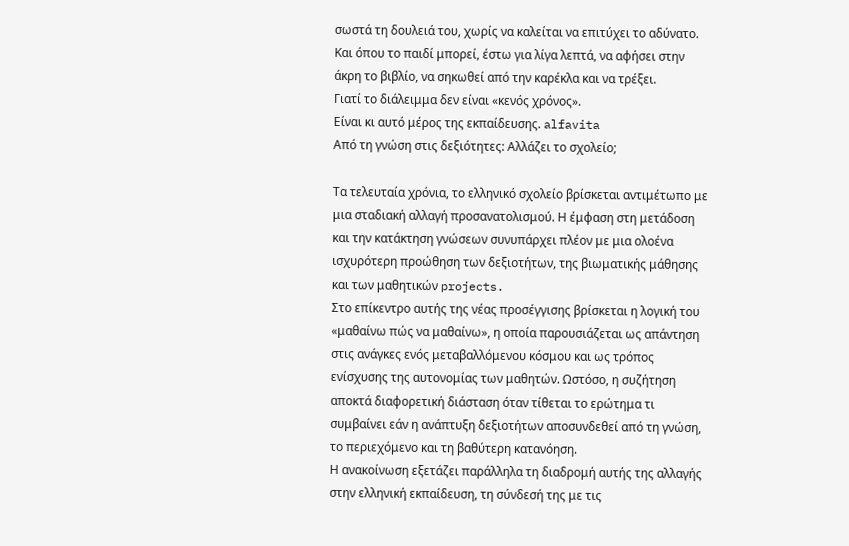σωστά τη δουλειά του, χωρίς να καλείται να επιτύχει το αδύνατο.
Και όπου το παιδί μπορεί, έστω για λίγα λεπτά, να αφήσει στην άκρη το βιβλίο, να σηκωθεί από την καρέκλα και να τρέξει.
Γιατί το διάλειμμα δεν είναι «κενός χρόνος».
Είναι κι αυτό μέρος της εκπαίδευσης. alfavita
Από τη γνώση στις δεξιότητες: Αλλάζει το σχολείο;

Τα τελευταία χρόνια, το ελληνικό σχολείο βρίσκεται αντιμέτωπο με μια σταδιακή αλλαγή προσανατολισμού. Η έμφαση στη μετάδοση και την κατάκτηση γνώσεων συνυπάρχει πλέον με μια ολοένα ισχυρότερη προώθηση των δεξιοτήτων, της βιωματικής μάθησης και των μαθητικών projects.
Στο επίκεντρο αυτής της νέας προσέγγισης βρίσκεται η λογική του «μαθαίνω πώς να μαθαίνω», η οποία παρουσιάζεται ως απάντηση στις ανάγκες ενός μεταβαλλόμενου κόσμου και ως τρόπος ενίσχυσης της αυτονομίας των μαθητών. Ωστόσο, η συζήτηση αποκτά διαφορετική διάσταση όταν τίθεται το ερώτημα τι συμβαίνει εάν η ανάπτυξη δεξιοτήτων αποσυνδεθεί από τη γνώση, το περιεχόμενο και τη βαθύτερη κατανόηση.
Η ανακοίνωση εξετάζει παράλληλα τη διαδρομή αυτής της αλλαγής στην ελληνική εκπαίδευση, τη σύνδεσή της με τις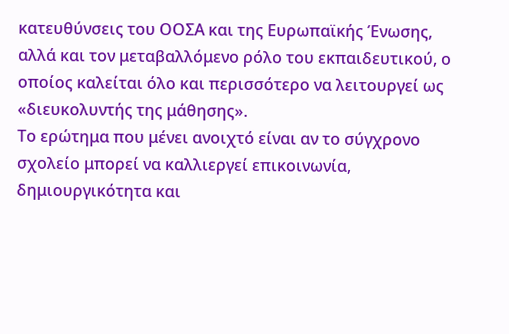κατευθύνσεις του ΟΟΣΑ και της Ευρωπαϊκής Ένωσης, αλλά και τον μεταβαλλόμενο ρόλο του εκπαιδευτικού, ο οποίος καλείται όλο και περισσότερο να λειτουργεί ως «διευκολυντής της μάθησης».
Το ερώτημα που μένει ανοιχτό είναι αν το σύγχρονο σχολείο μπορεί να καλλιεργεί επικοινωνία, δημιουργικότητα και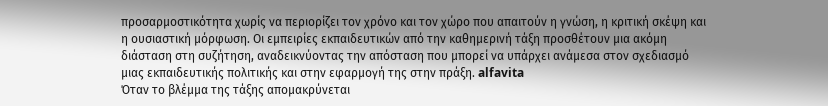προσαρμοστικότητα χωρίς να περιορίζει τον χρόνο και τον χώρο που απαιτούν η γνώση, η κριτική σκέψη και η ουσιαστική μόρφωση. Οι εμπειρίες εκπαιδευτικών από την καθημερινή τάξη προσθέτουν μια ακόμη διάσταση στη συζήτηση, αναδεικνύοντας την απόσταση που μπορεί να υπάρχει ανάμεσα στον σχεδιασμό μιας εκπαιδευτικής πολιτικής και στην εφαρμογή της στην πράξη. alfavita
Όταν το βλέμμα της τάξης απομακρύνεται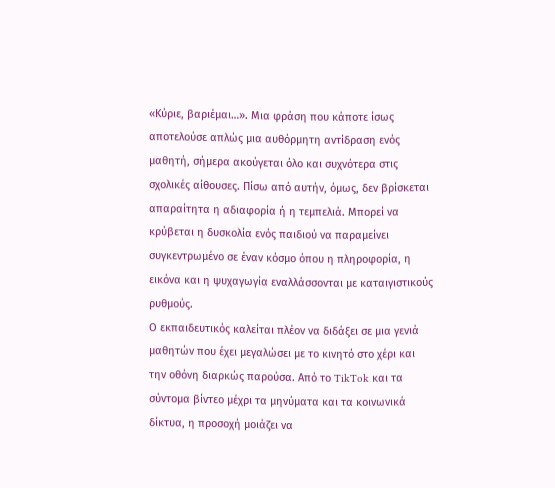«Κύριε, βαριέμαι…». Μια φράση που κάποτε ίσως αποτελούσε απλώς μια αυθόρμητη αντίδραση ενός μαθητή, σήμερα ακούγεται όλο και συχνότερα στις σχολικές αίθουσες. Πίσω από αυτήν, όμως, δεν βρίσκεται απαραίτητα η αδιαφορία ή η τεμπελιά. Μπορεί να κρύβεται η δυσκολία ενός παιδιού να παραμείνει συγκεντρωμένο σε έναν κόσμο όπου η πληροφορία, η εικόνα και η ψυχαγωγία εναλλάσσονται με καταιγιστικούς ρυθμούς.
Ο εκπαιδευτικός καλείται πλέον να διδάξει σε μια γενιά μαθητών που έχει μεγαλώσει με το κινητό στο χέρι και την οθόνη διαρκώς παρούσα. Από το TikTok και τα σύντομα βίντεο μέχρι τα μηνύματα και τα κοινωνικά δίκτυα, η προσοχή μοιάζει να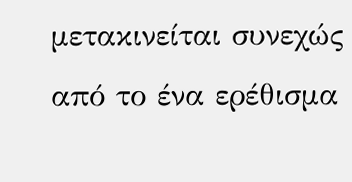μετακινείται συνεχώς από το ένα ερέθισμα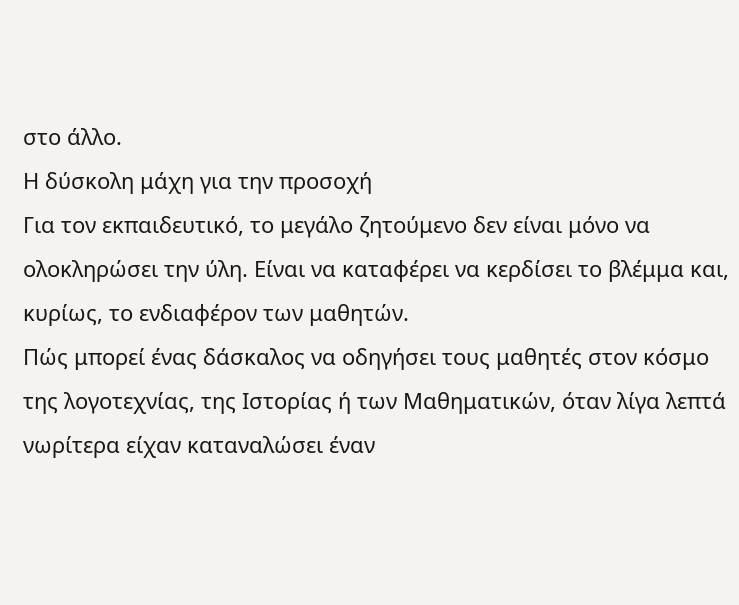στο άλλο.
Η δύσκολη μάχη για την προσοχή
Για τον εκπαιδευτικό, το μεγάλο ζητούμενο δεν είναι μόνο να ολοκληρώσει την ύλη. Είναι να καταφέρει να κερδίσει το βλέμμα και, κυρίως, το ενδιαφέρον των μαθητών.
Πώς μπορεί ένας δάσκαλος να οδηγήσει τους μαθητές στον κόσμο της λογοτεχνίας, της Ιστορίας ή των Μαθηματικών, όταν λίγα λεπτά νωρίτερα είχαν καταναλώσει έναν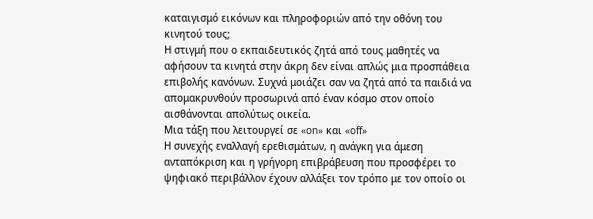καταιγισμό εικόνων και πληροφοριών από την οθόνη του κινητού τους;
Η στιγμή που ο εκπαιδευτικός ζητά από τους μαθητές να αφήσουν τα κινητά στην άκρη δεν είναι απλώς μια προσπάθεια επιβολής κανόνων. Συχνά μοιάζει σαν να ζητά από τα παιδιά να απομακρυνθούν προσωρινά από έναν κόσμο στον οποίο αισθάνονται απολύτως οικεία.
Μια τάξη που λειτουργεί σε «on» και «off»
Η συνεχής εναλλαγή ερεθισμάτων, η ανάγκη για άμεση ανταπόκριση και η γρήγορη επιβράβευση που προσφέρει το ψηφιακό περιβάλλον έχουν αλλάξει τον τρόπο με τον οποίο οι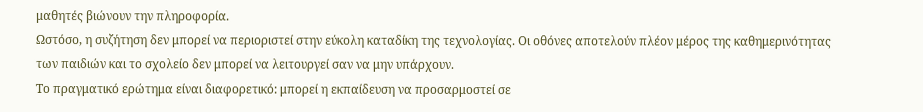μαθητές βιώνουν την πληροφορία.
Ωστόσο, η συζήτηση δεν μπορεί να περιοριστεί στην εύκολη καταδίκη της τεχνολογίας. Οι οθόνες αποτελούν πλέον μέρος της καθημερινότητας των παιδιών και το σχολείο δεν μπορεί να λειτουργεί σαν να μην υπάρχουν.
Το πραγματικό ερώτημα είναι διαφορετικό: μπορεί η εκπαίδευση να προσαρμοστεί σε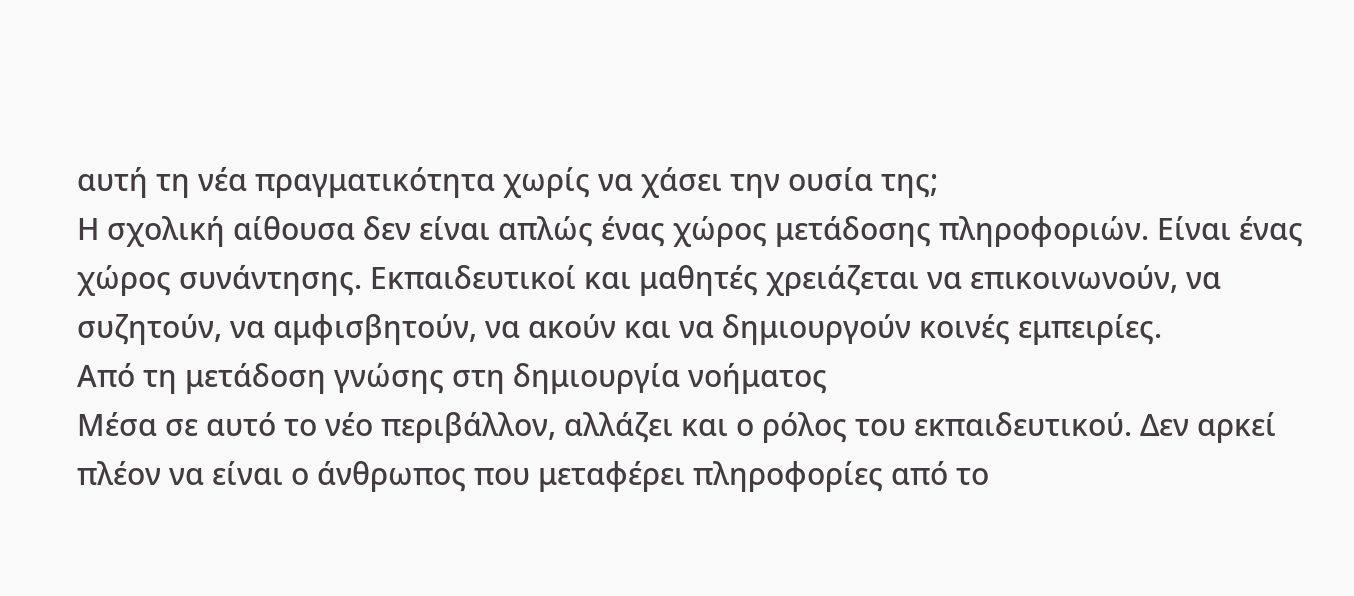αυτή τη νέα πραγματικότητα χωρίς να χάσει την ουσία της;
Η σχολική αίθουσα δεν είναι απλώς ένας χώρος μετάδοσης πληροφοριών. Είναι ένας χώρος συνάντησης. Εκπαιδευτικοί και μαθητές χρειάζεται να επικοινωνούν, να συζητούν, να αμφισβητούν, να ακούν και να δημιουργούν κοινές εμπειρίες.
Από τη μετάδοση γνώσης στη δημιουργία νοήματος
Μέσα σε αυτό το νέο περιβάλλον, αλλάζει και ο ρόλος του εκπαιδευτικού. Δεν αρκεί πλέον να είναι ο άνθρωπος που μεταφέρει πληροφορίες από το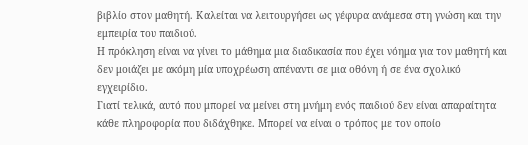βιβλίο στον μαθητή. Καλείται να λειτουργήσει ως γέφυρα ανάμεσα στη γνώση και την εμπειρία του παιδιού.
Η πρόκληση είναι να γίνει το μάθημα μια διαδικασία που έχει νόημα για τον μαθητή και δεν μοιάζει με ακόμη μία υποχρέωση απέναντι σε μια οθόνη ή σε ένα σχολικό εγχειρίδιο.
Γιατί τελικά, αυτό που μπορεί να μείνει στη μνήμη ενός παιδιού δεν είναι απαραίτητα κάθε πληροφορία που διδάχθηκε. Μπορεί να είναι ο τρόπος με τον οποίο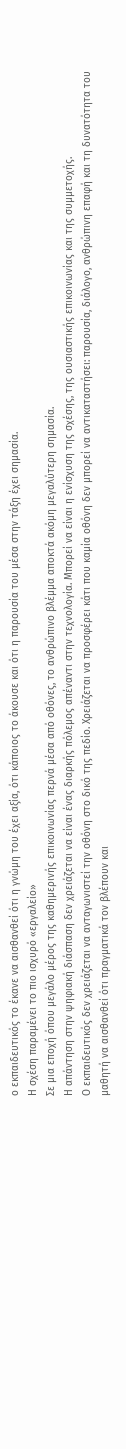ο εκπαιδευτικός το έκανε να αισθανθεί ότι η γνώμη του έχει αξία, ότι κάποιος το άκουσε και ότι η παρουσία του μέσα στην τάξη έχει σημασία.
Η σχέση παραμένει το πιο ισχυρό «εργαλείο»
Σε μια εποχή όπου μεγάλο μέρος της καθημερινής επικοινωνίας περνά μέσα από οθόνες, το ανθρώπινο βλέμμα αποκτά ακόμη μεγαλύτερη σημασία.
Η απάντηση στην ψηφιακή διάσπαση δεν χρειάζεται να είναι ένας διαρκής πόλεμος απέναντι στην τεχνολογία. Μπορεί να είναι η ενίσχυση της σχέσης, της ουσιαστικής επικοινωνίας και της συμμετοχής.
Ο εκπαιδευτικός δεν χρειάζεται να ανταγωνιστεί την οθόνη στο δικό της πεδίο. Χρειάζεται να προσφέρει κάτι που καμία οθόνη δεν μπορεί να αντικαταστήσει: παρουσία, διάλογο, ανθρώπινη επαφή και τη δυνατότητα του μαθητή να αισθανθεί ότι πραγματικά τον βλέπουν και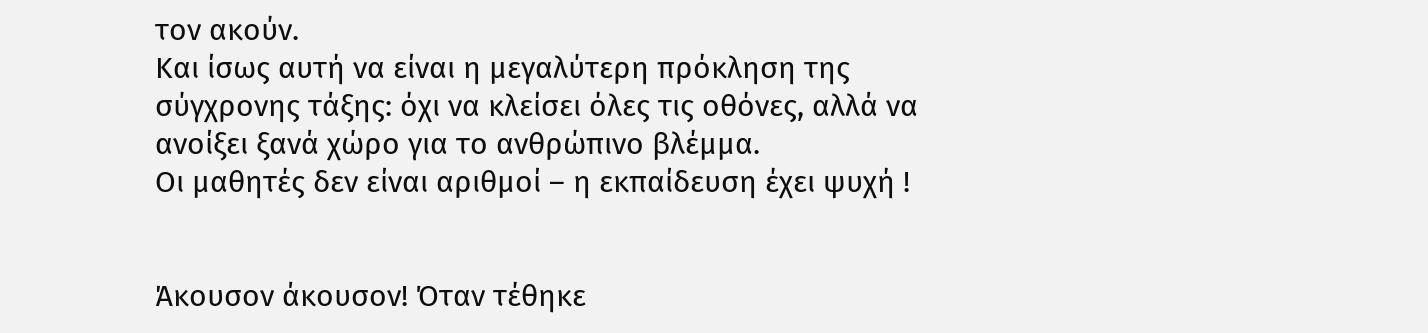τον ακούν.
Και ίσως αυτή να είναι η μεγαλύτερη πρόκληση της σύγχρονης τάξης: όχι να κλείσει όλες τις οθόνες, αλλά να ανοίξει ξανά χώρο για το ανθρώπινο βλέμμα.
Οι μαθητές δεν είναι αριθμοί – η εκπαίδευση έχει ψυχή !


Άκουσον άκουσον! Όταν τέθηκε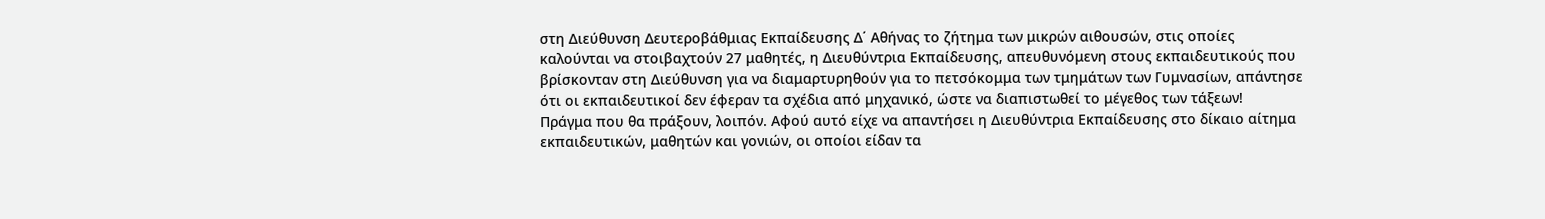στη Διεύθυνση Δευτεροβάθμιας Εκπαίδευσης Δ΄ Αθήνας το ζήτημα των μικρών αιθουσών, στις οποίες καλούνται να στοιβαχτούν 27 μαθητές, η Διευθύντρια Εκπαίδευσης, απευθυνόμενη στους εκπαιδευτικούς που βρίσκονταν στη Διεύθυνση για να διαμαρτυρηθούν για το πετσόκομμα των τμημάτων των Γυμνασίων, απάντησε ότι οι εκπαιδευτικοί δεν έφεραν τα σχέδια από μηχανικό, ώστε να διαπιστωθεί το μέγεθος των τάξεων!
Πράγμα που θα πράξουν, λοιπόν. Αφού αυτό είχε να απαντήσει η Διευθύντρια Εκπαίδευσης στο δίκαιο αίτημα εκπαιδευτικών, μαθητών και γονιών, οι οποίοι είδαν τα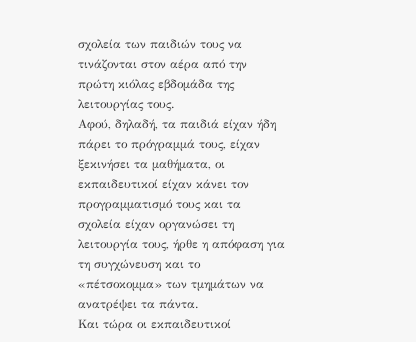σχολεία των παιδιών τους να τινάζονται στον αέρα από την πρώτη κιόλας εβδομάδα της λειτουργίας τους.
Αφού, δηλαδή, τα παιδιά είχαν ήδη πάρει το πρόγραμμά τους, είχαν ξεκινήσει τα μαθήματα, οι εκπαιδευτικοί είχαν κάνει τον προγραμματισμό τους και τα σχολεία είχαν οργανώσει τη λειτουργία τους, ήρθε η απόφαση για τη συγχώνευση και το «πέτσοκομμα» των τμημάτων να ανατρέψει τα πάντα.
Και τώρα οι εκπαιδευτικοί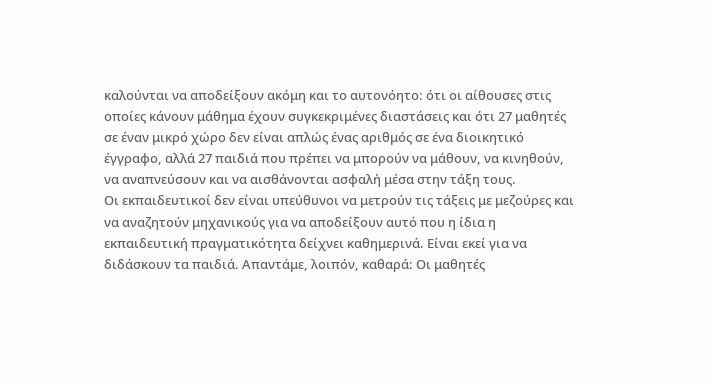καλούνται να αποδείξουν ακόμη και το αυτονόητο: ότι οι αίθουσες στις οποίες κάνουν μάθημα έχουν συγκεκριμένες διαστάσεις και ότι 27 μαθητές σε έναν μικρό χώρο δεν είναι απλώς ένας αριθμός σε ένα διοικητικό έγγραφο, αλλά 27 παιδιά που πρέπει να μπορούν να μάθουν, να κινηθούν, να αναπνεύσουν και να αισθάνονται ασφαλή μέσα στην τάξη τους.
Οι εκπαιδευτικοί δεν είναι υπεύθυνοι να μετρούν τις τάξεις με μεζούρες και να αναζητούν μηχανικούς για να αποδείξουν αυτό που η ίδια η εκπαιδευτική πραγματικότητα δείχνει καθημερινά. Είναι εκεί για να διδάσκουν τα παιδιά. Απαντάμε, λοιπόν, καθαρά: Οι μαθητές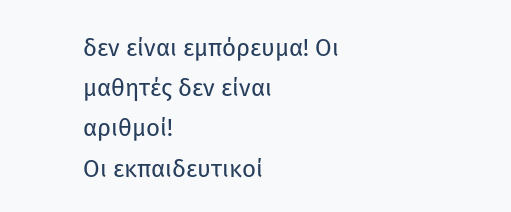δεν είναι εμπόρευμα! Οι μαθητές δεν είναι αριθμοί!
Οι εκπαιδευτικοί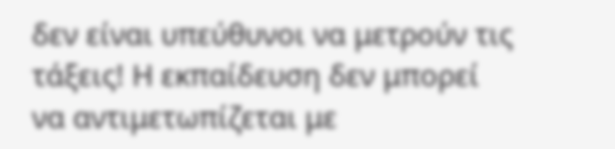δεν είναι υπεύθυνοι να μετρούν τις τάξεις! Η εκπαίδευση δεν μπορεί να αντιμετωπίζεται με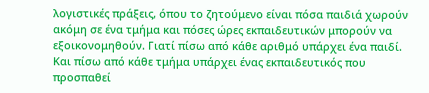λογιστικές πράξεις, όπου το ζητούμενο είναι πόσα παιδιά χωρούν ακόμη σε ένα τμήμα και πόσες ώρες εκπαιδευτικών μπορούν να εξοικονομηθούν. Γιατί πίσω από κάθε αριθμό υπάρχει ένα παιδί. Και πίσω από κάθε τμήμα υπάρχει ένας εκπαιδευτικός που προσπαθεί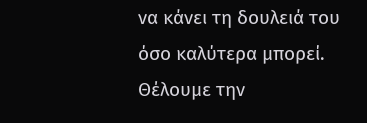να κάνει τη δουλειά του όσο καλύτερα μπορεί. Θέλουμε την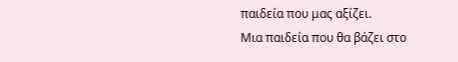παιδεία που μας αξίζει.
Μια παιδεία που θα βάζει στο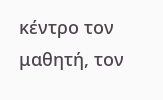κέντρο τον μαθητή, τον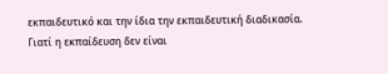εκπαιδευτικό και την ίδια την εκπαιδευτική διαδικασία. Γιατί η εκπαίδευση δεν είναι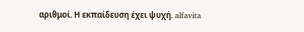αριθμοί. Η εκπαίδευση έχει ψυχή. alfavita